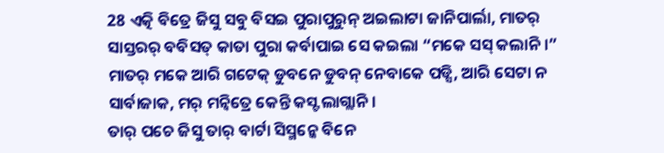28 ଏତ୍କି ବିତ୍ରେ ଜିସୁ ସବୁ ବିସଇ ପୁରାପୁରୁନ୍ ଅଇଲାଟା ଜାନିପାର୍ଲା, ମାତର୍ ସାସ୍ତରର୍ ବବିସତ୍ କାତା ପୁରା କର୍ବାପାଇ ସେ କଇଲା “ମକେ ସସ୍ କଲାନି ।”
ମାତର୍ ମକେ ଆରି ଗଟେକ୍ ଡୁବନେ ଡୁବନ୍ ନେବାକେ ପଡ୍ସି, ଆରି ସେଟା ନ ସାର୍ବାଜାକ, ମର୍ ମନ୍ବିତ୍ରେ କେନ୍ତି କସ୍ଟ ଲାଗ୍ଲାନି ।
ତାର୍ ପଚେ ଜିସୁ ତାର୍ ବାର୍ଟା ସିସ୍ମନ୍କେ ବିନେ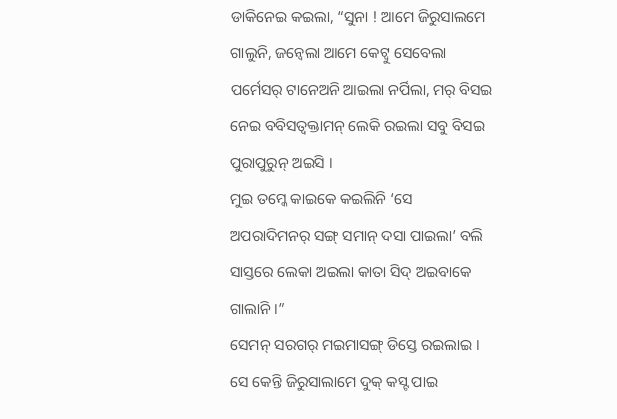ଡାକିନେଇ କଇଲା, “ସୁନା ! ଆମେ ଜିରୁସାଲମେ ଗାଲୁନି, ଜନ୍ବେଲା ଆମେ କେଟ୍ବୁ ସେବେଲା ପର୍ମେସର୍ ଟାନେଅନି ଆଇଲା ନର୍ପିଲା, ମର୍ ବିସଇ ନେଇ ବବିସତ୍ବକ୍ତାମନ୍ ଲେକି ରଇଲା ସବୁ ବିସଇ ପୁରାପୁରୁନ୍ ଅଇସି ।
ମୁଇ ତମ୍କେ କାଇକେ କଇଲିନି ‘ସେ ଅପରାଦିମନର୍ ସଙ୍ଗ୍ ସମାନ୍ ଦସା ପାଇଲା’ ବଲି ସାସ୍ତରେ ଲେକା ଅଇଲା କାତା ସିଦ୍ ଅଇବାକେ ଗାଲାନି ।”
ସେମନ୍ ସରଗର୍ ମଇମାସଙ୍ଗ୍ ଡିସ୍ତେ ରଇଲାଇ । ସେ କେନ୍ତି ଜିରୁସାଲାମେ ଦୁକ୍ କସ୍ଟ ପାଇ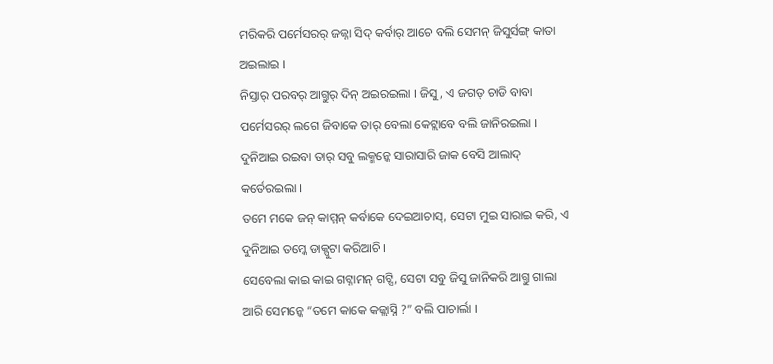ମରିକରି ପର୍ମେସରର୍ ଜଜ୍ନା ସିଦ୍ କର୍ବାର୍ ଆଚେ ବଲି ସେମନ୍ ଜିସୁର୍ସଙ୍ଗ୍ କାତା ଅଇଲାଇ ।
ନିସ୍ତାର୍ ପରବର୍ ଆଗ୍ତୁର୍ ଦିନ୍ ଅଇରଇଲା । ଜିସୁ, ଏ ଜଗତ୍ ଚାଡି ବାବା ପର୍ମେସରର୍ ଲଗେ ଜିବାକେ ତାର୍ ବେଲା କେଟ୍ଲାବେ ବଲି ଜାନିରଇଲା । ଦୁନିଆଇ ରଇବା ତାର୍ ସବୁ ଲକ୍ମନ୍କେ ସାରାସାରି ଜାକ ବେସି ଆଲାଦ୍ କର୍ତେରଇଲା ।
ତମେ ମକେ ଜନ୍ କାମ୍ମନ୍ କର୍ବାକେ ଦେଇଆଚାସ୍, ସେଟା ମୁଇ ସାରାଇ କରି, ଏ ଦୁନିଆଇ ତମ୍କେ ଡାକ୍ପୁଟା କରିଆଚି ।
ସେବେଲା କାଇ କାଇ ଗଟ୍ନାମନ୍ ଗଟ୍ସି, ସେଟା ସବୁ ଜିସୁ ଜାନିକରି ଆଗ୍ତୁ ଗାଲା ଆରି ସେମନ୍କେ “ତମେ କାକେ କଜ୍ଲାସ୍ନି ?” ବଲି ପାଚାର୍ଲା ।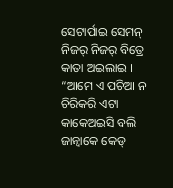ସେଟାର୍ପାଇ ସେମନ୍ ନିଜର୍ ନିଜର୍ ବିତ୍ରେ କାତା ଅଇଲାଇ । “ଆମେ ଏ ପଚିଆ ନ ଚିରିକରି ଏଟା କାକେଅଇସି ବଲି ଜାନ୍ବାକେ କେଡ୍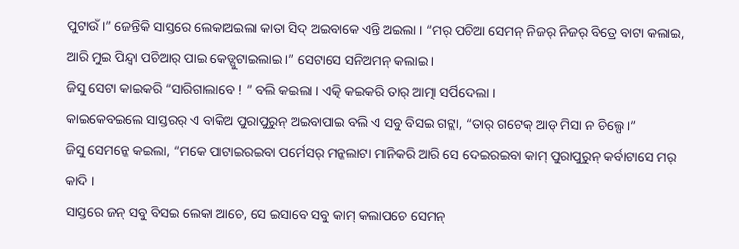ପୁଟାଉଁ ।” ଜେନ୍ତିକି ସାସ୍ତରେ ଲେକାଅଇଲା କାତା ସିଦ୍ ଅଇବାକେ ଏନ୍ତି ଅଇଲା । “ମର୍ ପଚିଆ ସେମନ୍ ନିଜର୍ ନିଜର୍ ବିତ୍ରେ ବାଟା କଲାଇ, ଆରି ମୁଇ ପିନ୍ଦ୍ବା ପଚିଆର୍ ପାଇ କେଡ୍ପୁଟାଇଲାଇ ।” ସେଟାସେ ସନିଅମନ୍ କଲାଇ ।
ଜିସୁ ସେଟା କାଇକରି “ସାରିଗାଲାବେ ! ” ବଲି କଇଲା । ଏତ୍କି କଇକରି ତାର୍ ଆତ୍ମା ସର୍ପିଦେଲା ।
କାଇକେବଇଲେ ସାସ୍ତରର୍ ଏ ବାକିଅ ପୁରାପୁରୁନ୍ ଅଇବାପାଇ ବଲି ଏ ସବୁ ବିସଇ ଗଟ୍ଲା, “ତାର୍ ଗଟେକ୍ ଆଡ୍ ମିସା ନ ଚିଲ୍ପେ ।”
ଜିସୁ ସେମନ୍କେ କଇଲା, “ମକେ ପାଟାଇରଇବା ପର୍ମେସର୍ ମନ୍କଲାଟା ମାନିକରି ଆରି ସେ ଦେଇରଇବା କାମ୍ ପୁରାପୁରୁନ୍ କର୍ବାଟାସେ ମର୍ କାଦି ।
ସାସ୍ତରେ ଜନ୍ ସବୁ ବିସଇ ଲେକା ଆଚେ, ସେ ଇସାବେ ସବୁ କାମ୍ କଲାପଚେ ସେମନ୍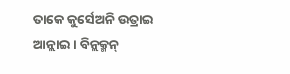ତାକେ କୁର୍ସେଅନି ଉତ୍ରାଇ ଆନ୍ଲାଇ । ବିନ୍ଲକ୍ମନ୍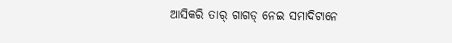ଆସିକରି ତାର୍ ଗାଗଡ୍ ନେଇ ସମାଦିଟାନେ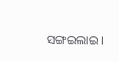ସଙ୍ଗଇଲାଇ ।